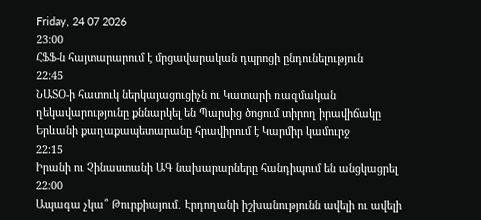Friday, 24 07 2026
23:00
ՀՖՖ-ն հայտարարում է մրցավարական դպրոցի ընդունելություն
22:45
ՆԱՏՕ-ի հատուկ ներկայացուցիչն ու Կատարի ռազմական ղեկավարությունը քննարկել են Պարսից ծոցում տիրող իրավիճակը
Երևանի քաղաքապետարանը հրավիրում է Կարմիր կամուրջ
22:15
Իրանի ու Չինաստանի ԱԳ նախարարները հանդիպում են անցկացրել
22:00
Ապագա չկա՞ Թուրքիայում․ Էրդողանի իշխանությունն ավելի ու ավելի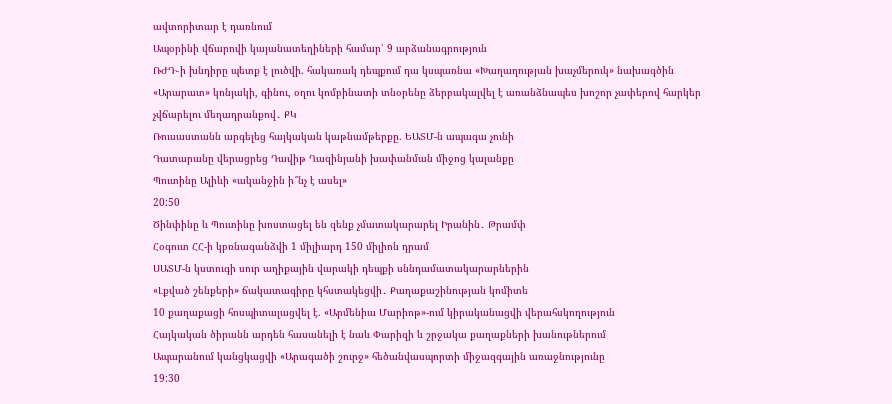ավտորիտար է դառնում
Ապօրինի վճարովի կայանատեղիների համար՝ 9 արձանագրություն
ՌԺԴ֊ի խնդիրը պետք է լուծվի. հակառակ դեպքում դա կսպառնա «Խաղաղության խաչմերուկ» նախագծին
«Արարատ» կոնյակի, գինու, օղու կոմբինատի տնօրենը ձերբակալվել է առանձնապես խոշոր չափերով հարկեր չվճարելու մեղադրանքով․ ՔԿ
Ռուսաստանն արգելեց հայկական կաթնամթերքը. ԵԱՏՄ-ն ապագա չունի
Դատարանը վերացրեց Դավիթ Ղազինյանի խափանման միջոց կալանքը
Պուտինը Ալիևի «ականջին ի՞նչ է ասել»
20:50
Ծինփինը և Պուտինը խոստացել են զենք չմատակարարել Իրանին․ Թրամփ
Հօգուտ ՀՀ-ի կբռնագանձվի 1 միլիարդ 150 միլիոն դրամ
ՍԱՏՄ-ն կստուգի սուր աղիքային վարակի դեպքի սննդամատակարարներին
«Լքված շենքերի» ճակատագիրը կհստակեցվի․ Քաղաքաշինության կոմիտե
10 քաղաքացի հոսպիտալացվել է. «Արմենիա Մարիոթ»-ում կիրականացվի վերահսկողություն
Հայկական ծիրանն արդեն հասանելի է նաև Փարիզի և շրջակա քաղաքների խանութներում
Ապարանում կանցկացվի «Արագածի շուրջ» հեծանվասպորտի միջազգային առաջնությունը
19:30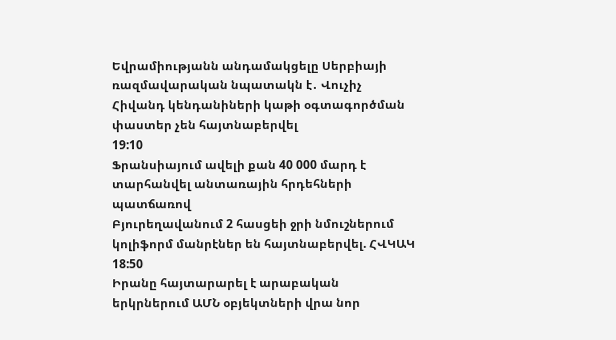Եվրամիությանն անդամակցելը Սերբիայի ռազմավարական նպատակն է․ Վուչիչ
Հիվանդ կենդանիների կաթի օգտագործման փաստեր չեն հայտնաբերվել
19:10
Ֆրանսիայում ավելի քան 40 000 մարդ է տարհանվել անտառային հրդեհների պատճառով
Բյուրեղավանում 2 հասցեի ջրի նմուշներում կոլիֆորմ մանրէներ են հայտնաբերվել. ՀՎԿԱԿ
18:50
Իրանը հայտարարել է արաբական երկրներում ԱՄՆ օբյեկտների վրա նոր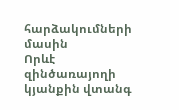հարձակումների մասին
Որևէ զինծառայողի կյանքին վտանգ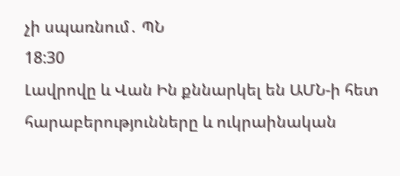չի սպառնում․ ՊՆ
18:30
Լավրովը և Վան Ին քննարկել են ԱՄՆ-ի հետ հարաբերությունները և ուկրաինական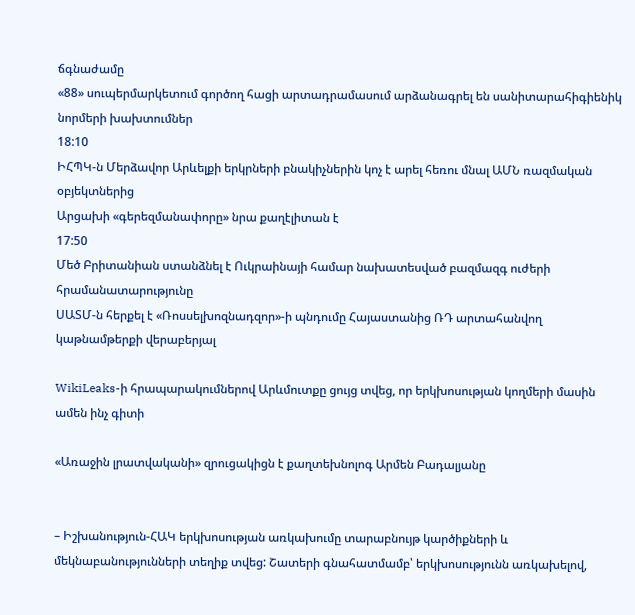ճգնաժամը
«88» սուպերմարկետում գործող հացի արտադրամասում արձանագրել են սանիտարահիգիենիկ նորմերի խախտումներ
18:10
ԻՀՊԿ-ն Մերձավոր Արևելքի երկրների բնակիչներին կոչ է արել հեռու մնալ ԱՄՆ ռազմական օբյեկտներից
Արցախի «գերեզմանափորը» նրա քաղէլիտան է
17:50
Մեծ Բրիտանիան ստանձնել է Ուկրաինայի համար նախատեսված բազմազգ ուժերի հրամանատարությունը
ՍԱՏՄ-ն հերքել է «Ռոսսելխոզնադզոր»-ի պնդումը Հայաստանից ՌԴ արտահանվող կաթնամթերքի վերաբերյալ

WikiLeaks-ի հրապարակումներով Արևմուտքը ցույց տվեց, որ երկխոսության կողմերի մասին ամեն ինչ գիտի

«Առաջին լրատվականի» զրուցակիցն է քաղտեխնոլոգ Արմեն Բադալյանը


– Իշխանություն-ՀԱԿ երկխոսության առկախումը տարաբնույթ կարծիքների և մեկնաբանությունների տեղիք տվեց: Շատերի գնահատմամբ՝ երկխոսությունն առկախելով,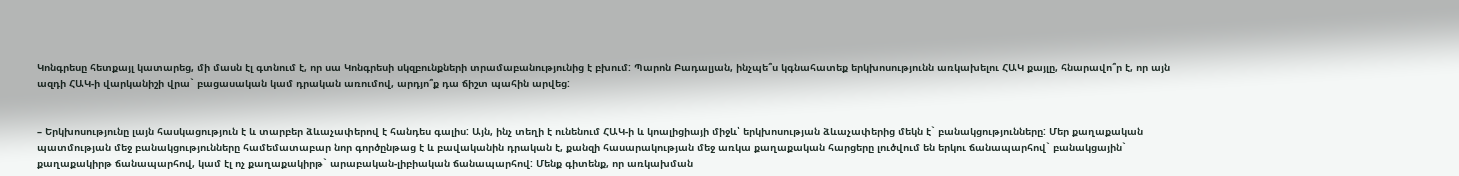Կոնգրեսը հետքայլ կատարեց, մի մասն էլ գտնում է, որ սա Կոնգրեսի սկզբունքների տրամաբանությունից է բխում: Պարոն Բադալյան, ինչպե՞ս կգնահատեք երկխոսությունն առկախելու ՀԱԿ քայլը, հնարավո՞ր է, որ այն ազդի ՀԱԿ-ի վարկանիշի վրա` բացասական կամ դրական առումով, արդյո՞ք դա ճիշտ պահին արվեց:


– Երկխոսությունը լայն հասկացություն է և տարբեր ձևաչափերով է հանդես գալիս: Այն, ինչ տեղի է ունենում ՀԱԿ-ի և կոալիցիայի միջև՝ երկխոսության ձևաչափերից մեկն է` բանակցությունները: Մեր քաղաքական պատմության մեջ բանակցությունները համեմատաբար նոր գործընթաց է և բավականին դրական է, քանզի հասարակության մեջ առկա քաղաքական հարցերը լուծվում են երկու ճանապարհով` բանակցային` քաղաքակիրթ ճանապարհով, կամ էլ ոչ քաղաքակիրթ` արաբական-լիբիական ճանապարհով: Մենք գիտենք, որ առկախման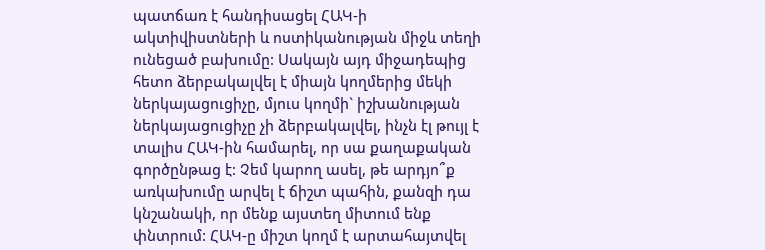պատճառ է հանդիսացել ՀԱԿ-ի ակտիվիստների և ոստիկանության միջև տեղի ունեցած բախումը: Սակայն այդ միջադեպից հետո ձերբակալվել է միայն կողմերից մեկի ներկայացուցիչը, մյուս կողմի` իշխանության ներկայացուցիչը չի ձերբակալվել, ինչն էլ թույլ է տալիս ՀԱԿ-ին համարել, որ սա քաղաքական գործընթաց է: Չեմ կարող ասել, թե արդյո՞ք առկախումը արվել է ճիշտ պահին, քանզի դա կնշանակի, որ մենք այստեղ միտում ենք փնտրում: ՀԱԿ-ը միշտ կողմ է արտահայտվել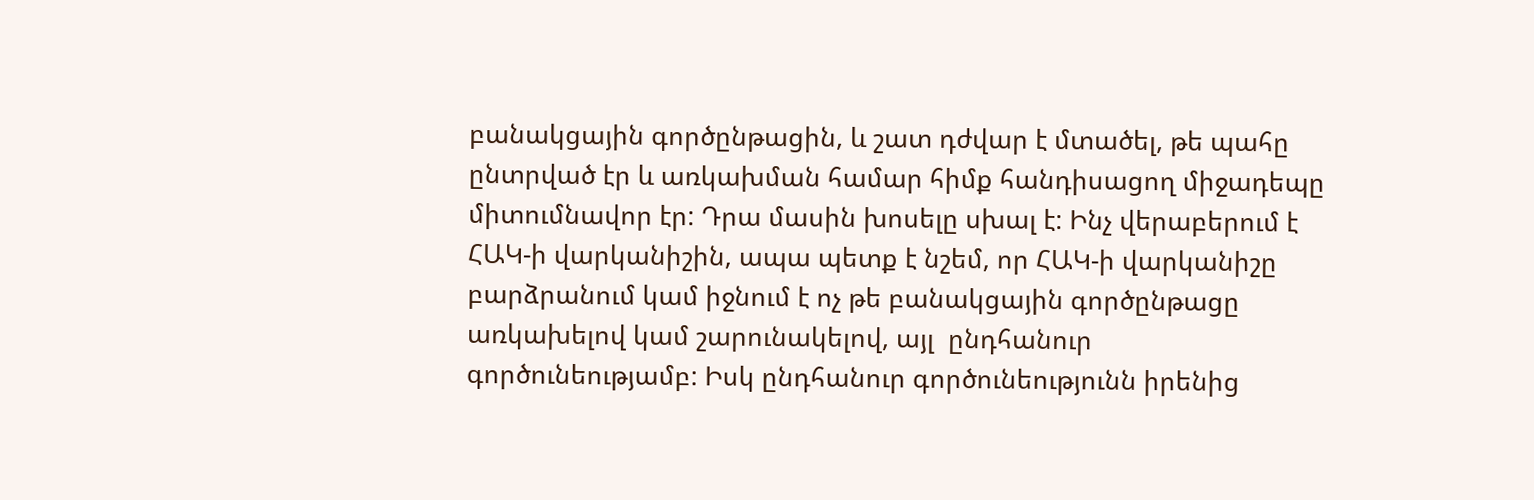բանակցային գործընթացին, և շատ դժվար է մտածել, թե պահը ընտրված էր և առկախման համար հիմք հանդիսացող միջադեպը միտումնավոր էր: Դրա մասին խոսելը սխալ է: Ինչ վերաբերում է ՀԱԿ-ի վարկանիշին, ապա պետք է նշեմ, որ ՀԱԿ-ի վարկանիշը բարձրանում կամ իջնում է ոչ թե բանակցային գործընթացը առկախելով կամ շարունակելով, այլ  ընդհանուր գործունեությամբ: Իսկ ընդհանուր գործունեությունն իրենից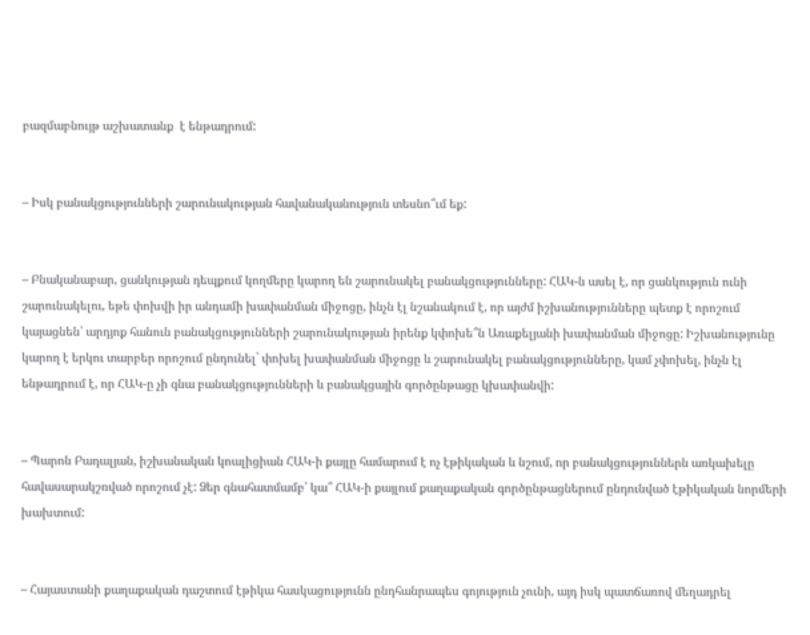բազմաբնույթ աշխատանք  է ենթադրում:


– Իսկ բանակցությունների շարունակության հավանականություն տեսնո՞ւմ եք:


– Բնականաբար, ցանկության դեպքում կողմերը կարող են շարունակել բանակցությունները: ՀԱԿ-ն ասել է, որ ցանկություն ունի շարունակելու, եթե փոխվի իր անդամի խափանման միջոցը, ինչն էլ նշանակում է, որ այժմ իշխանությունները պետք է որոշում կայացնեն՝ արդյոք հանուն բանակցությունների շարունակության իրենք կփոխե՞ն Առաքելյանի խափանման միջոցը: Իշխանությունը կարող է երկու տարբեր որոշում ընդունել` փոխել խափանման միջոցը և շարունակել բանակցությունները, կամ չփոխել, ինչն էլ ենթադրում է, որ ՀԱԿ-ը չի գնա բանակցությունների և բանակցային գործընթացը կխափանվի:


– Պարոն Բադալյան, իշխանական կոալիցիան ՀԱԿ-ի քայլը համարում է ոչ էթիկական և նշում, որ բանակցություններն առկախելը հավասարակշռված որոշում չէ: Ձեր գնահատմամբ՝ կա՞ ՀԱԿ-ի քայլում քաղաքական գործընթացներում ընդունված էթիկական նորմերի խախտում:


– Հայաստանի քաղաքական դաշտում էթիկա հասկացությունն ընդհանրապես գոյություն չունի, այդ իսկ պատճառով մեղադրել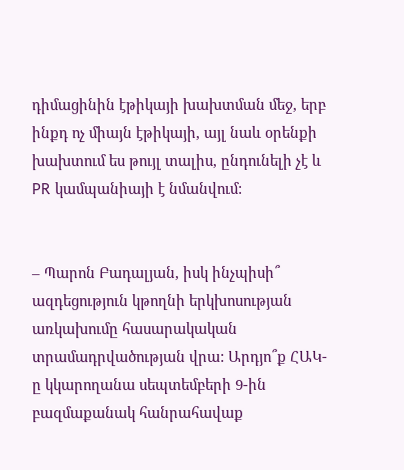դիմացինին էթիկայի խախտման մեջ, երբ ինքդ ոչ միայն էթիկայի, այլ նաև օրենքի խախտում ես թույլ տալիս, ընդունելի չէ և PR կամպանիայի է նմանվում:


– Պարոն Բադալյան, իսկ ինչպիսի՞ ազդեցություն կթողնի երկխոսության առկախումը հասարակական տրամադրվածության վրա: Արդյո՞ք ՀԱԿ-ը կկարողանա սեպտեմբերի 9-ին բազմաքանակ հանրահավաք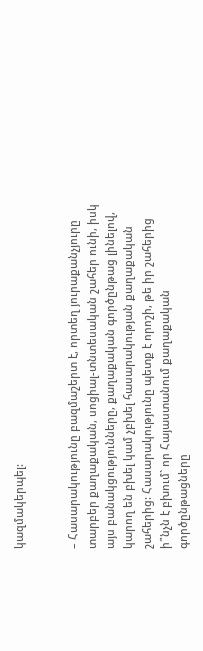կազմակերպել:


– Հասարակությունը բազմաշերտ է, որտեղ յուրաքանչյուրը տարբեր քաղաքական, սոցիալ-տնտեսական շահեր ունի, իսկ այս բանակցությունները, քաղաքական գործընթաց լինելով, կարող են բխել կամ չբխել հասարակության քաղաքական շահերից: Հասարակությունը պետք է որոշի, թե իր շահերից ի՞նչն է բխում` որ Հայաստանում քաղաքական գործընթացները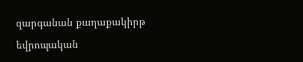զարգանան քաղաքակիրթ եվրոպական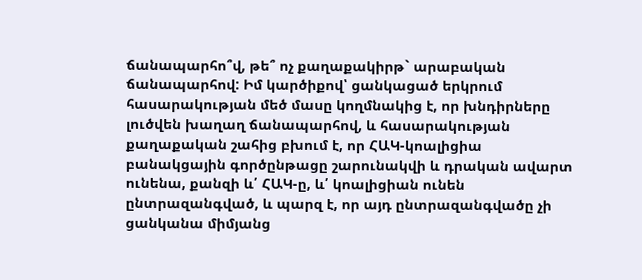ճանապարհո՞վ, թե՞ ոչ քաղաքակիրթ` արաբական ճանապարհով: Իմ կարծիքով՝ ցանկացած երկրում հասարակության մեծ մասը կողմնակից է, որ խնդիրները լուծվեն խաղաղ ճանապարհով, և հասարակության քաղաքական շահից բխում է, որ ՀԱԿ-կոալիցիա բանակցային գործընթացը շարունակվի և դրական ավարտ ունենա, քանզի և՛ ՀԱԿ-ը, և՛ կոալիցիան ունեն ընտրազանգված, և պարզ է, որ այդ ընտրազանգվածը չի ցանկանա միմյանց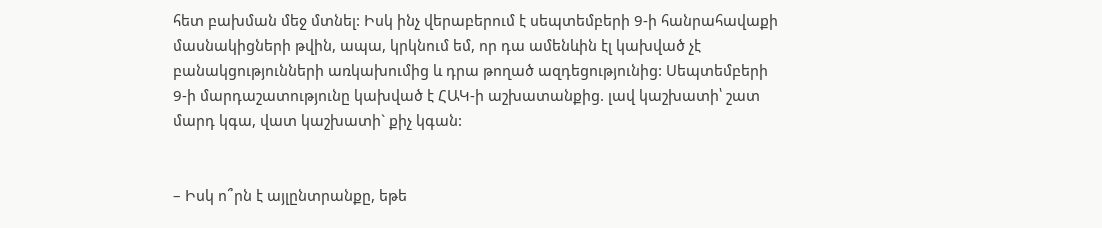հետ բախման մեջ մտնել: Իսկ ինչ վերաբերում է սեպտեմբերի 9-ի հանրահավաքի մասնակիցների թվին, ապա, կրկնում եմ, որ դա ամենևին էլ կախված չէ բանակցությունների առկախումից և դրա թողած ազդեցությունից: Սեպտեմբերի 9-ի մարդաշատությունը կախված է ՀԱԿ-ի աշխատանքից. լավ կաշխատի՝ շատ մարդ կգա, վատ կաշխատի` քիչ կգան:


– Իսկ ո՞րն է այլընտրանքը, եթե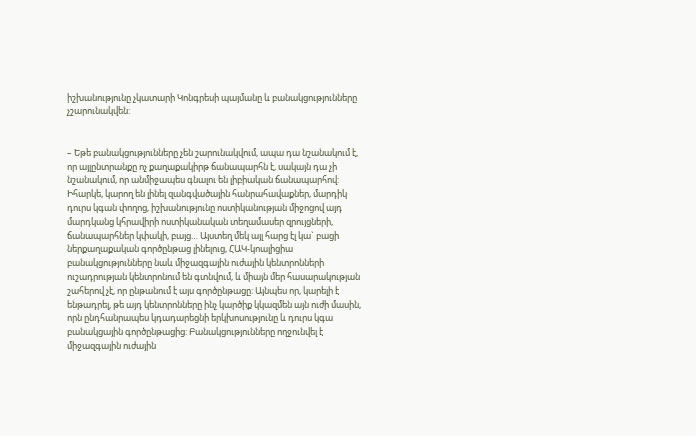իշխանությունը չկատարի Կոնգրեսի պայմանը և բանակցությունները չշարունակվեն:


– Եթե բանակցությունները չեն շարունակվում, ապա դա նշանակում է, որ այլընտրանքը ոչ քաղաքակիրթ ճանապարհն է, սակայն դա չի նշանակում, որ անմիջապես գնալու են լիբիական ճանապարհով: Իհարկե, կարող են լինել զանգվածային հանրահավաքներ, մարդիկ դուրս կգան փողոց, իշխանությունը ոստիկանության միջոցով այդ մարդկանց կհրավիրի ոստիկանական տեղամասեր զրույցների, ճանապարհներ կփակի, բայց… Այստեղ մեկ այլ հարց էլ կա` բացի ներքաղաքական գործընթաց լինելուց, ՀԱԿ-կոալիցիա բանակցությունները նաև միջազգային ուժային կենտրոնների ուշադրության կենտրոնում են գտնվում, և միայն մեր հասարակության շահերով չէ, որ ընթանում է այս գործընթացը: Այնպես որ, կարելի է ենթադրել, թե այդ կենտրոնները ինչ կարծիք կկազմեն այն ուժի մասին, որն ընդհանրապես կդադարեցնի երկխոսությունը և դուրս կգա բանակցային գործընթացից: Բանակցությունները ողջունվել է միջազգային ուժային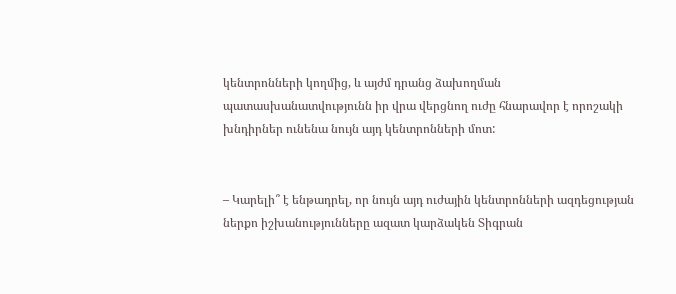կենտրոնների կողմից, և այժմ դրանց ձախողման պատասխանատվությունն իր վրա վերցնող ուժը հնարավոր է որոշակի խնդիրներ ունենա նույն այդ կենտրոնների մոտ:


– Կարելի՞ է ենթադրել, որ նույն այդ ուժային կենտրոնների ազդեցության ներքո իշխանությունները ազատ կարձակեն Տիգրան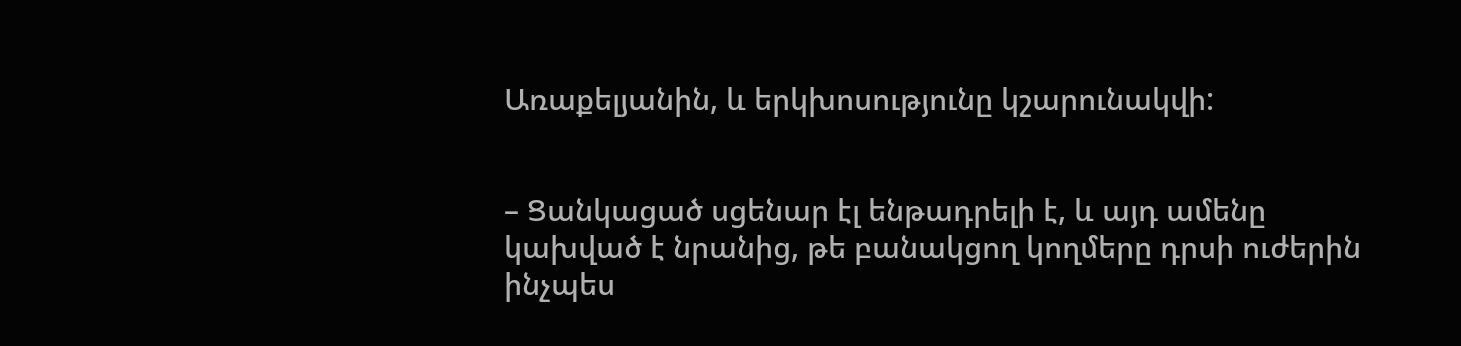Առաքելյանին, և երկխոսությունը կշարունակվի:


– Ցանկացած սցենար էլ ենթադրելի է, և այդ ամենը կախված է նրանից, թե բանակցող կողմերը դրսի ուժերին ինչպես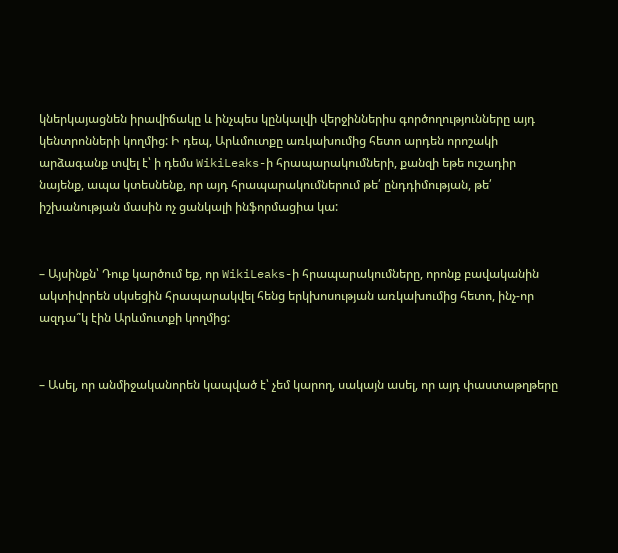կներկայացնեն իրավիճակը և ինչպես կընկալվի վերջիններիս գործողությունները այդ կենտրոնների կողմից: Ի դեպ, Արևմուտքը առկախումից հետո արդեն որոշակի արձագանք տվել է՝ ի դեմս WikiLeaks-ի հրապարակումների, քանզի եթե ուշադիր նայենք, ապա կտեսնենք, որ այդ հրապարակումներում թե՛ ընդդիմության, թե՛ իշխանության մասին ոչ ցանկալի ինֆորմացիա կա:


– Այսինքն՝ Դուք կարծում եք, որ WikiLeaks-ի հրապարակումները, որոնք բավականին ակտիվորեն սկսեցին հրապարակվել հենց երկխոսության առկախումից հետո, ինչ-որ ազդա՞կ էին Արևմուտքի կողմից:


– Ասել, որ անմիջականորեն կապված է՝ չեմ կարող, սակայն ասել, որ այդ փաստաթղթերը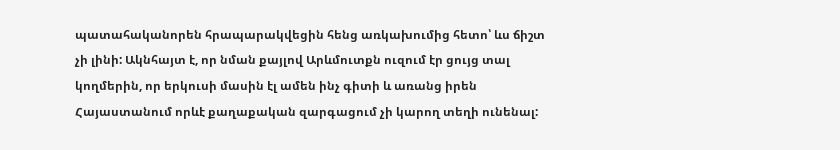պատահականորեն հրապարակվեցին հենց առկախումից հետո՝ ևս ճիշտ չի լինի: Ակնհայտ է, որ նման քայլով Արևմուտքն ուզում էր ցույց տալ կողմերին, որ երկուսի մասին էլ ամեն ինչ գիտի և առանց իրեն Հայաստանում որևէ քաղաքական զարգացում չի կարող տեղի ունենալ: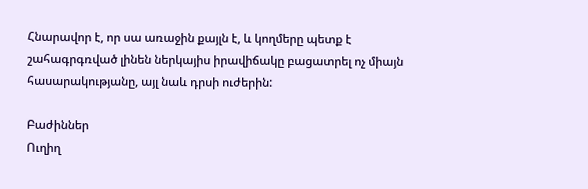Հնարավոր է, որ սա առաջին քայլն է, և կողմերը պետք է շահագրգռված լինեն ներկայիս իրավիճակը բացատրել ոչ միայն հասարակությանը, այլ նաև դրսի ուժերին:

Բաժիններ
Ուղիղ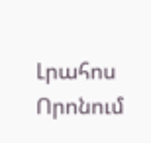Լրահոս
Որոնում